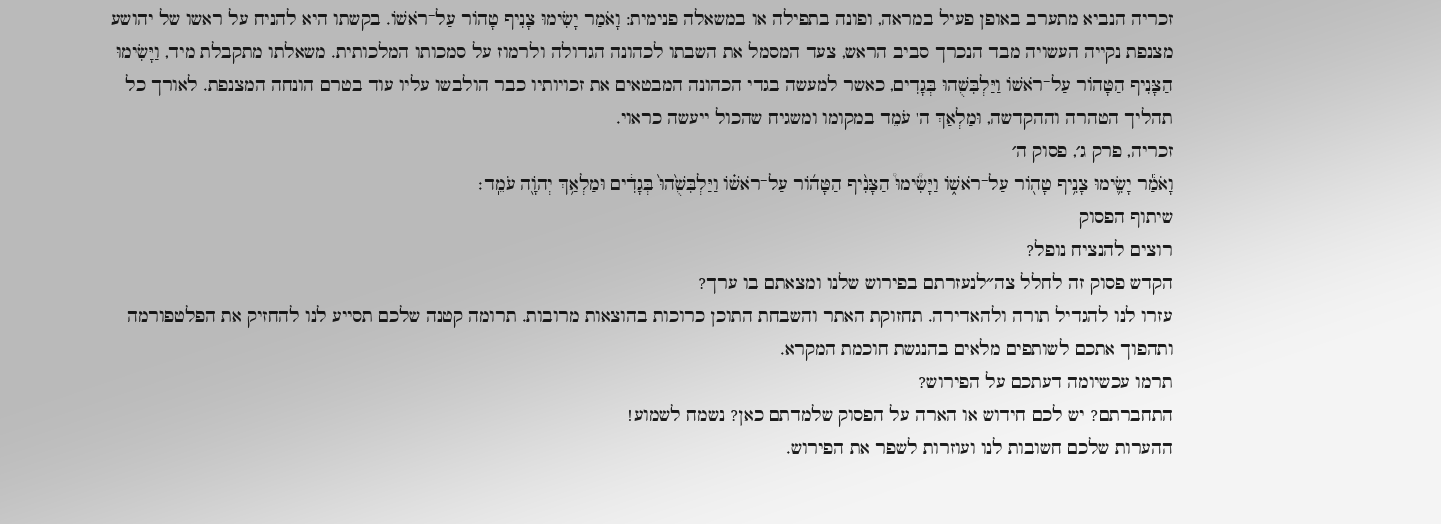זכריה הנביא מתערב באופן פעיל במראה, ופונה בתפילה או במשאלה פנימית: וָאֹמַר יָשִׂימוּ צָנִיף טָהוֹר עַל־רֹאשׁוֹ. בקשתו היא להניח על ראשו של יהושע מצנפת נקייה העשויה מבד הנכרך סביב הראש, צעד המסמל את השבתו לכהונה הגדולה ולרמוז על סמכותו המלכותית. משאלתו מתקבלת מיד, וַיָּשִׂימוּ הַצָּנִיף הַטָּהוֹר עַל־רֹאשׁוֹ וַיַּלְבִּשֻׁהוּ בְּגָדִים, כאשר למעשה בגדי הכהונה המבטאים את זכויותיו כבר הולבשו עליו עוד בטרם הונחה המצנפת. לאורך כל תהליך הטהרה וההקדשה, וּמַלְאַךְ ה' עֹמֵד במקומו ומשגיח שהכול ייעשה כראוי.
זכריה, פרק ג׳, פסוק ה׳
וָאֹמַ֕ר יָשִׂ֛ימוּ צָנִ֥יף טָה֖וֹר עַל־רֹאשׁ֑וֹ וַיָּשִׂ֩ימוּ֩ הַצָּנִ֨יף הַטָּה֜וֹר עַל־רֹאשׁ֗וֹ וַיַּלְבִּשֻׁ֙הוּ֙ בְּגָדִ֔ים וּמַלְאַ֥ךְ יְהֹוָ֖ה עֹמֵֽד׃
שיתוף הפסוק
רוצים להנציח נופל?
הקדש פסוק זה לחלל צה״לנעזרתם בפירוש שלנו ומצאתם בו ערך?
עזרו לנו להגדיל תורה ולהאדירה. תחזוקת האתר והשבחת התוכן כרוכות בהוצאות מרובות. תרומה קטנה שלכם תסייע לנו להחזיק את הפלטפורמה ותהפוך אתכם לשותפים מלאים בהנגשת חוכמת המקרא.
תרמו עכשיומה דעתכם על הפירוש?
התחברתם? יש לכם חידוש או הארה על הפסוק שלמדתם כאן? נשמח לשמוע!
ההערות שלכם חשובות לנו ועוזרות לשפר את הפירוש.